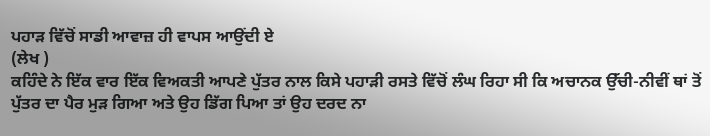ਪਹਾੜ ਵਿੱਚੋਂ ਸਾਡੀ ਆਵਾਜ਼ ਹੀ ਵਾਪਸ ਆਉਂਦੀ ਏ
(ਲੇਖ )
ਕਹਿੰਦੇ ਨੇ ਇੱਕ ਵਾਰ ਇੱਕ ਵਿਅਕਤੀ ਆਪਣੇ ਪੁੱਤਰ ਨਾਲ ਕਿਸੇ ਪਹਾੜੀ ਰਸਤੇ ਵਿੱਚੋਂ ਲੰਘ ਰਿਹਾ ਸੀ ਕਿ ਅਚਾਨਕ ਉੱਚੀ-ਨੀਵੀਂ ਥਾਂ ਤੋਂ ਪੁੱਤਰ ਦਾ ਪੈਰ ਮੁੜ ਗਿਆ ਅਤੇ ਉਹ ਡਿੱਗ ਪਿਆ ਤਾਂ ਉਹ ਦਰਦ ਨਾ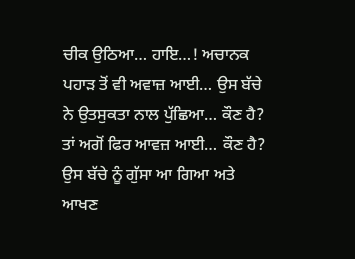ਚੀਕ ਉਠਿਆ… ਹਾਇ…! ਅਚਾਨਕ ਪਹਾੜ ਤੋਂ ਵੀ ਅਵਾਜ਼ ਆਈ… ਉਸ ਬੱਚੇ ਨੇ ਉਤਸੁਕਤਾ ਨਾਲ ਪੁੱਛਿਆ… ਕੌਣ ਹੈ? ਤਾਂ ਅਗੋਂ ਫਿਰ ਆਵਜ਼ ਆਈ… ਕੌਣ ਹੈ? ਉਸ ਬੱਚੇ ਨੂੰ ਗੁੱਸਾ ਆ ਗਿਆ ਅਤੇ ਆਖਣ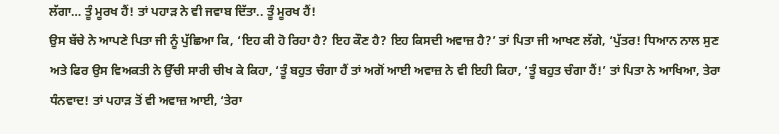ਲੱਗਾ… ਤੂੰ ਮੂਰਖ ਹੈਂ! ਤਾਂ ਪਹਾੜ ਨੇ ਵੀ ਜਵਾਬ ਦਿੱਤਾ.. ਤੂੰ ਮੂਰਖ ਹੈਂ!
ਉਸ ਬੱਚੇ ਨੇ ਆਪਣੇ ਪਿਤਾ ਜੀ ਨੂੰ ਪੁੱਛਿਆ ਕਿ, ‘ਇਹ ਕੀ ਹੋ ਰਿਹਾ ਹੈ? ਇਹ ਕੌਣ ਹੈ? ਇਹ ਕਿਸਦੀ ਅਵਾਜ਼ ਹੈ?’ ਤਾਂ ਪਿਤਾ ਜੀ ਆਖਣ ਲੱਗੇ, ‘ਪੁੱਤਰ! ਧਿਆਨ ਨਾਲ ਸੁਣ ਅਤੇ ਫਿਰ ਉਸ ਵਿਅਕਤੀ ਨੇ ਉੱਚੀ ਸਾਰੀ ਚੀਖ ਕੇ ਕਿਹਾ, ‘ਤੂੰ ਬਹੁਤ ਚੰਗਾ ਹੈਂ ਤਾਂ ਅਗੋਂ ਆਈ ਅਵਾਜ਼ ਨੇ ਵੀ ਇਹੀ ਕਿਹਾ, ‘ਤੂੰ ਬਹੁਤ ਚੰਗਾ ਹੈਂ!’ ਤਾਂ ਪਿਤਾ ਨੇ ਆਖਿਆ, ਤੇਰਾ ਧੰਨਵਾਦ! ਤਾਂ ਪਹਾੜ ਤੋਂ ਵੀ ਅਵਾਜ਼ ਆਈ, ‘ਤੇਰਾ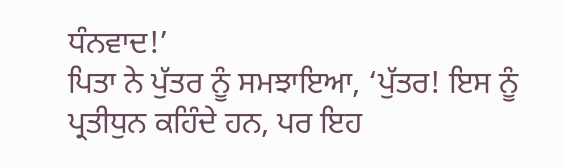ਧੰਨਵਾਦ!’
ਪਿਤਾ ਨੇ ਪੁੱਤਰ ਨੂੰ ਸਮਝਾਇਆ, ‘ਪੁੱਤਰ! ਇਸ ਨੂੰ ਪ੍ਰਤੀਧੁਨ ਕਹਿੰਦੇ ਹਨ, ਪਰ ਇਹ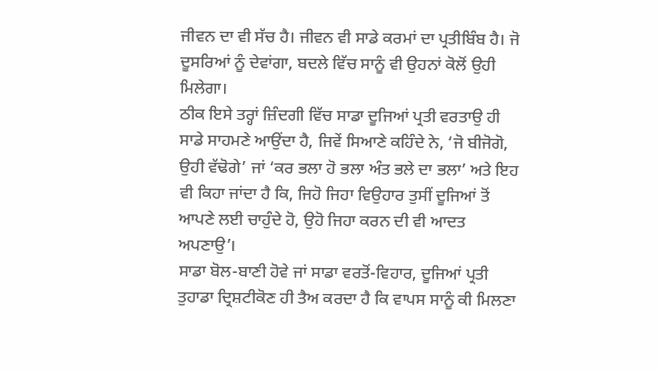ਜੀਵਨ ਦਾ ਵੀ ਸੱਚ ਹੈ। ਜੀਵਨ ਵੀ ਸਾਡੇ ਕਰਮਾਂ ਦਾ ਪ੍ਰਤੀਬਿੰਬ ਹੈ। ਜੋ ਦੂਸਰਿਆਂ ਨੂੰ ਦੇਵਾਂਗਾ, ਬਦਲੇ ਵਿੱਚ ਸਾਨੂੰ ਵੀ ਉਹਨਾਂ ਕੋਲੋਂ ਉਹੀ ਮਿਲੇਗਾ।
ਠੀਕ ਇਸੇ ਤਰ੍ਹਾਂ ਜ਼ਿੰਦਗੀ ਵਿੱਚ ਸਾਡਾ ਦੂਜਿਆਂ ਪ੍ਰਤੀ ਵਰਤਾਉ ਹੀ ਸਾਡੇ ਸਾਹਮਣੇ ਆਉਂਦਾ ਹੈ, ਜਿਵੇਂ ਸਿਆਣੇ ਕਹਿੰਦੇ ਨੇ, ‘ਜੋ ਬੀਜੋਗੋ, ਉਹੀ ਵੱਢੋਗੇ’ ਜਾਂ ‘ਕਰ ਭਲਾ ਹੋ ਭਲਾ ਅੰਤ ਭਲੇ ਦਾ ਭਲਾ’ ਅਤੇ ਇਹ ਵੀ ਕਿਹਾ ਜਾਂਦਾ ਹੈ ਕਿ, ਜਿਹੋ ਜਿਹਾ ਵਿਉਹਾਰ ਤੁਸੀਂ ਦੂਜਿਆਂ ਤੋਂ ਆਪਣੇ ਲਈ ਚਾਹੁੰਦੇ ਹੋ, ਉਹੋ ਜਿਹਾ ਕਰਨ ਦੀ ਵੀ ਆਦਤ ਅਪਣਾਉ’।
ਸਾਡਾ ਬੋਲ-ਬਾਣੀ ਹੋਵੇ ਜਾਂ ਸਾਡਾ ਵਰਤੋਂ-ਵਿਹਾਰ, ਦੂਜਿਆਂ ਪ੍ਰਤੀ ਤੁਹਾਡਾ ਦ੍ਰਿਸ਼ਟੀਕੋਣ ਹੀ ਤੈਅ ਕਰਦਾ ਹੈ ਕਿ ਵਾਪਸ ਸਾਨੂੰ ਕੀ ਮਿਲਣਾ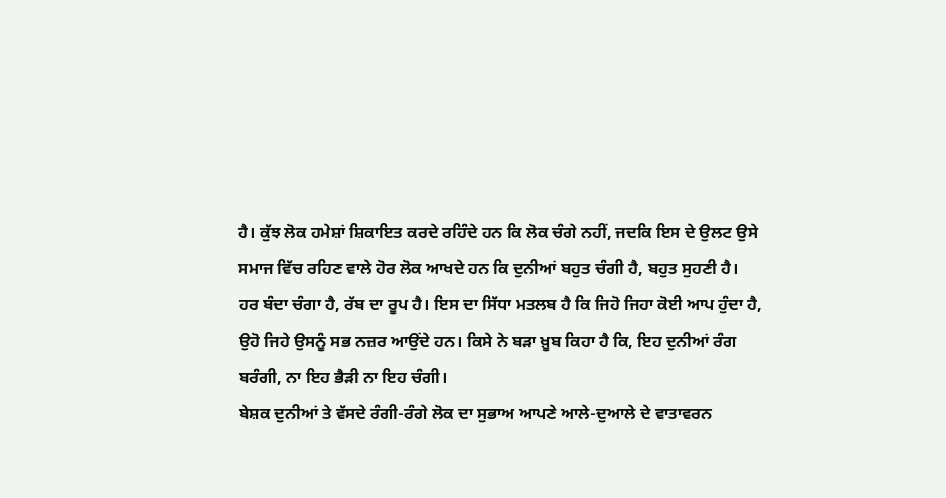ਹੈ। ਕੁੱਝ ਲੋਕ ਹਮੇਸ਼ਾਂ ਸ਼ਿਕਾਇਤ ਕਰਦੇ ਰਹਿੰਦੇ ਹਨ ਕਿ ਲੋਕ ਚੰਗੇ ਨਹੀਂ, ਜਦਕਿ ਇਸ ਦੇ ਉਲਟ ਉਸੇ ਸਮਾਜ ਵਿੱਚ ਰਹਿਣ ਵਾਲੇ ਹੋਰ ਲੋਕ ਆਖਦੇ ਹਨ ਕਿ ਦੁਨੀਆਂ ਬਹੁਤ ਚੰਗੀ ਹੈ, ਬਹੁਤ ਸੁਹਣੀ ਹੈ। ਹਰ ਬੰਦਾ ਚੰਗਾ ਹੈ, ਰੱਬ ਦਾ ਰੂਪ ਹੈ। ਇਸ ਦਾ ਸਿੱਧਾ ਮਤਲਬ ਹੈ ਕਿ ਜਿਹੋ ਜਿਹਾ ਕੋਈ ਆਪ ਹੁੰਦਾ ਹੈ, ਉਹੋ ਜਿਹੇ ਉਸਨੂੰ ਸਭ ਨਜ਼ਰ ਆਉਂਦੇ ਹਨ। ਕਿਸੇ ਨੇ ਬੜਾ ਖ਼ੂਬ ਕਿਹਾ ਹੈ ਕਿ, ਇਹ ਦੁਨੀਆਂ ਰੰਗ ਬਰੰਗੀ, ਨਾ ਇਹ ਭੈੜੀ ਨਾ ਇਹ ਚੰਗੀ।
ਬੇਸ਼ਕ ਦੁਨੀਆਂ ਤੇ ਵੱਸਦੇ ਰੰਗੀ-ਰੰਗੇ ਲੋਕ ਦਾ ਸੁਭਾਅ ਆਪਣੇ ਆਲੇ-ਦੁਆਲੇ ਦੇ ਵਾਤਾਵਰਨ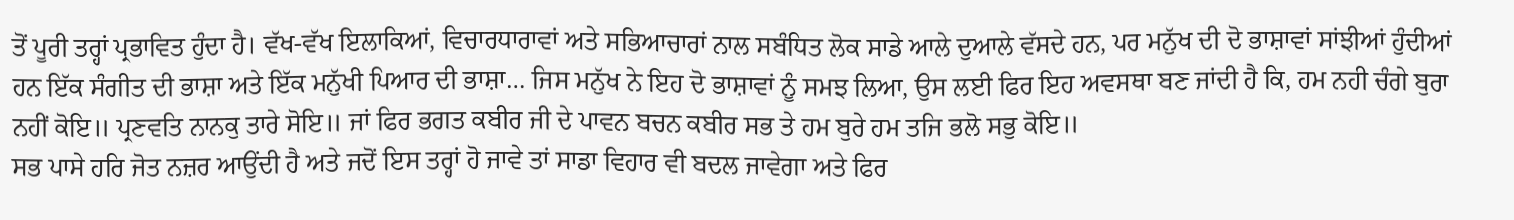ਤੋਂ ਪੂਰੀ ਤਰ੍ਹਾਂ ਪ੍ਰਭਾਵਿਤ ਹੁੰਦਾ ਹੈ। ਵੱਖ-ਵੱਖ ਇਲਾਕਿਆਂ, ਵਿਚਾਰਧਾਰਾਵਾਂ ਅਤੇ ਸਭਿਆਚਾਰਾਂ ਨਾਲ ਸਬੰਧਿਤ ਲੋਕ ਸਾਡੇ ਆਲੇ ਦੁਆਲੇ ਵੱਸਦੇ ਹਨ, ਪਰ ਮਨੁੱਖ ਦੀ ਦੋ ਭਾਸ਼ਾਵਾਂ ਸਾਂਝੀਆਂ ਹੁੰਦੀਆਂ ਹਨ ਇੱਕ ਸੰਗੀਤ ਦੀ ਭਾਸ਼ਾ ਅਤੇ ਇੱਕ ਮਨੁੱਖੀ ਪਿਆਰ ਦੀ ਭਾਸ਼ਾ… ਜਿਸ ਮਨੁੱਖ ਨੇ ਇਹ ਦੋ ਭਾਸ਼ਾਵਾਂ ਨੂੰ ਸਮਝ ਲਿਆ, ਉਸ ਲਈ ਫਿਰ ਇਹ ਅਵਸਥਾ ਬਣ ਜਾਂਦੀ ਹੈ ਕਿ, ਹਮ ਨਹੀ ਚੰਗੇ ਬੁਰਾ ਨਹੀਂ ਕੋਇ॥ ਪ੍ਰਣਵਤਿ ਨਾਨਕੁ ਤਾਰੇ ਸੋਇ॥ ਜਾਂ ਫਿਰ ਭਗਤ ਕਬੀਰ ਜੀ ਦੇ ਪਾਵਨ ਬਚਨ ਕਬੀਰ ਸਭ ਤੇ ਹਮ ਬੁਰੇ ਹਮ ਤਜਿ ਭਲੋ ਸਭੁ ਕੋਇ॥
ਸਭ ਪਾਸੇ ਹਰਿ ਜੋਤ ਨਜ਼ਰ ਆਉਂਦੀ ਹੈ ਅਤੇ ਜਦੋਂ ਇਸ ਤਰ੍ਹਾਂ ਹੋ ਜਾਵੇ ਤਾਂ ਸਾਡਾ ਵਿਹਾਰ ਵੀ ਬਦਲ ਜਾਵੇਗਾ ਅਤੇ ਫਿਰ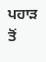ਪਹਾੜ ਤੋਂ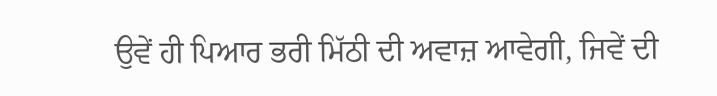ਉਵੇਂ ਹੀ ਪਿਆਰ ਭਰੀ ਮਿੱਠੀ ਦੀ ਅਵਾਜ਼ ਆਵੇਗੀ, ਜਿਵੇਂ ਦੀ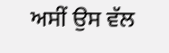ਅਸੀਂ ਉਸ ਵੱਲ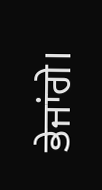ਭੇਜਾਂਗੇ।